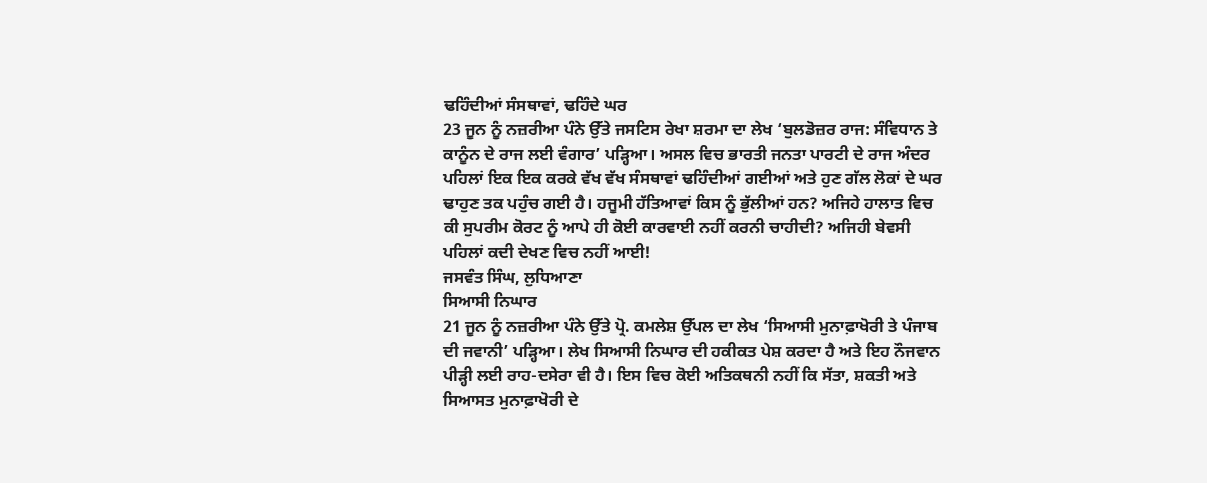ਢਹਿੰਦੀਆਂ ਸੰਸਥਾਵਾਂ, ਢਹਿੰਦੇ ਘਰ
23 ਜੂਨ ਨੂੰ ਨਜ਼ਰੀਆ ਪੰਨੇ ਉੱਤੇ ਜਸਟਿਸ ਰੇਖਾ ਸ਼ਰਮਾ ਦਾ ਲੇਖ ‘ਬੁਲਡੋਜ਼ਰ ਰਾਜ: ਸੰਵਿਧਾਨ ਤੇ ਕਾਨੂੰਨ ਦੇ ਰਾਜ ਲਈ ਵੰਗਾਰ’ ਪੜ੍ਹਿਆ। ਅਸਲ ਵਿਚ ਭਾਰਤੀ ਜਨਤਾ ਪਾਰਟੀ ਦੇ ਰਾਜ ਅੰਦਰ ਪਹਿਲਾਂ ਇਕ ਇਕ ਕਰਕੇ ਵੱਖ ਵੱਖ ਸੰਸਥਾਵਾਂ ਢਹਿੰਦੀਆਂ ਗਈਆਂ ਅਤੇ ਹੁਣ ਗੱਲ ਲੋਕਾਂ ਦੇ ਘਰ ਢਾਹੁਣ ਤਕ ਪਹੁੰਚ ਗਈ ਹੈ। ਹਜੂਮੀ ਹੱਤਿਆਵਾਂ ਕਿਸ ਨੂੰ ਭੁੱਲੀਆਂ ਹਨ? ਅਜਿਹੇ ਹਾਲਾਤ ਵਿਚ ਕੀ ਸੁਪਰੀਮ ਕੋਰਟ ਨੂੰ ਆਪੇ ਹੀ ਕੋਈ ਕਾਰਵਾਈ ਨਹੀਂ ਕਰਨੀ ਚਾਹੀਦੀ? ਅਜਿਹੀ ਬੇਵਸੀ ਪਹਿਲਾਂ ਕਦੀ ਦੇਖਣ ਵਿਚ ਨਹੀਂ ਆਈ!
ਜਸਵੰਤ ਸਿੰਘ, ਲੁਧਿਆਣਾ
ਸਿਆਸੀ ਨਿਘਾਰ
21 ਜੂਨ ਨੂੰ ਨਜ਼ਰੀਆ ਪੰਨੇ ਉੱਤੇ ਪ੍ਰੋ. ਕਮਲੇਸ਼ ਉੱਪਲ ਦਾ ਲੇਖ ‘ਸਿਆਸੀ ਮੁਨਾਫ਼ਾਖੋਰੀ ਤੇ ਪੰਜਾਬ ਦੀ ਜਵਾਨੀ’ ਪੜ੍ਹਿਆ। ਲੇਖ ਸਿਆਸੀ ਨਿਘਾਰ ਦੀ ਹਕੀਕਤ ਪੇਸ਼ ਕਰਦਾ ਹੈ ਅਤੇ ਇਹ ਨੌਜਵਾਨ ਪੀੜ੍ਹੀ ਲਈ ਰਾਹ-ਦਸੇਰਾ ਵੀ ਹੈ। ਇਸ ਵਿਚ ਕੋਈ ਅਤਿਕਥਨੀ ਨਹੀਂ ਕਿ ਸੱਤਾ, ਸ਼ਕਤੀ ਅਤੇ ਸਿਆਸਤ ਮੁਨਾਫ਼ਾਖੋਰੀ ਦੇ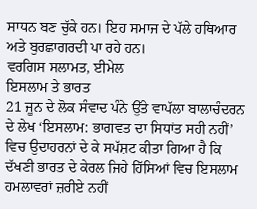ਸਾਧਨ ਬਣ ਚੁੱਕੇ ਹਨ। ਇਹ ਸਮਾਜ ਦੇ ਪੱਲੇ ਹਥਿਆਰ ਅਤੇ ਬੁਰਛਾਗਰਦੀ ਪਾ ਰਹੇ ਹਨ।
ਵਰਗਿਸ ਸਲਾਮਤ, ਈਮੇਲ
ਇਸਲਾਮ ਤੇ ਭਾਰਤ
21 ਜੂਨ ਦੇ ਲੋਕ ਸੰਵਾਦ ਪੰਨੇ ਉੱਤੇ ਵਾਪੱਲਾ ਬਾਲਾਚੰਦਰਨ ਦੇ ਲੇਖ ‘ਇਸਲਾਮ: ਭਾਗਵਤ ਦਾ ਸਿਧਾਂਤ ਸਹੀ ਨਹੀਂ’ ਵਿਚ ਉਦਾਹਰਨਾਂ ਦੇ ਕੇ ਸਪੱਸ਼ਟ ਕੀਤਾ ਗਿਆ ਹੈ ਕਿ ਦੱਖਣੀ ਭਾਰਤ ਦੇ ਕੇਰਲ ਜਿਹੇ ਹਿੱਸਿਆਂ ਵਿਚ ਇਸਲਾਮ ਹਮਲਾਵਰਾਂ ਜ਼ਰੀਏ ਨਹੀਂ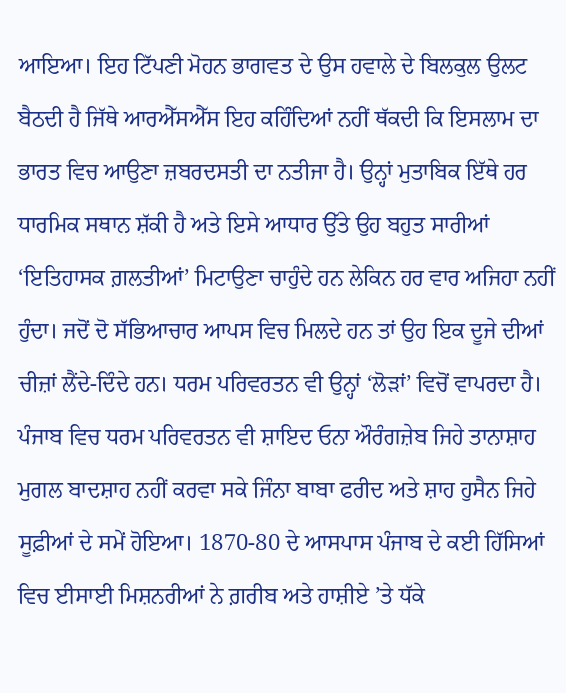ਆਇਆ। ਇਹ ਟਿੱਪਣੀ ਮੋਹਨ ਭਾਗਵਤ ਦੇ ਉਸ ਹਵਾਲੇ ਦੇ ਬਿਲਕੁਲ ਉਲਟ ਬੈਠਦੀ ਹੈ ਜਿੱਥੇ ਆਰਐੱਸਐੱਸ ਇਹ ਕਹਿੰਦਿਆਂ ਨਹੀਂ ਥੱਕਦੀ ਕਿ ਇਸਲਾਮ ਦਾ ਭਾਰਤ ਵਿਚ ਆਉਣਾ ਜ਼ਬਰਦਸਤੀ ਦਾ ਨਤੀਜਾ ਹੈ। ਉਨ੍ਹਾਂ ਮੁਤਾਬਿਕ ਇੱਥੇ ਹਰ ਧਾਰਮਿਕ ਸਥਾਨ ਸ਼ੱਕੀ ਹੈ ਅਤੇ ਇਸੇ ਆਧਾਰ ਉੱਤੇ ਉਹ ਬਹੁਤ ਸਾਰੀਆਂ ‘ਇਤਿਹਾਸਕ ਗ਼ਲਤੀਆਂ’ ਮਿਟਾਉਣਾ ਚਾਹੁੰਦੇ ਹਨ ਲੇਕਿਨ ਹਰ ਵਾਰ ਅਜਿਹਾ ਨਹੀਂ ਹੁੰਦਾ। ਜਦੋਂ ਦੋ ਸੱਭਿਆਚਾਰ ਆਪਸ ਵਿਚ ਮਿਲਦੇ ਹਨ ਤਾਂ ਉਹ ਇਕ ਦੂਜੇ ਦੀਆਂ ਚੀਜ਼ਾਂ ਲੈਂਦੇ-ਦਿੰਦੇ ਹਨ। ਧਰਮ ਪਰਿਵਰਤਨ ਵੀ ਉਨ੍ਹਾਂ ‘ਲੋੜਾਂ’ ਵਿਚੋਂ ਵਾਪਰਦਾ ਹੈ। ਪੰਜਾਬ ਵਿਚ ਧਰਮ ਪਰਿਵਰਤਨ ਵੀ ਸ਼ਾਇਦ ਓਨਾ ਔਰੰਗਜ਼ੇਬ ਜਿਹੇ ਤਾਨਾਸ਼ਾਹ ਮੁਗਲ ਬਾਦਸ਼ਾਹ ਨਹੀਂ ਕਰਵਾ ਸਕੇ ਜਿੰਨਾ ਬਾਬਾ ਫਰੀਦ ਅਤੇ ਸ਼ਾਹ ਹੁਸੈਨ ਜਿਹੇ ਸੂਫ਼ੀਆਂ ਦੇ ਸਮੇਂ ਹੋਇਆ। 1870-80 ਦੇ ਆਸਪਾਸ ਪੰਜਾਬ ਦੇ ਕਈ ਹਿੱਸਿਆਂ ਵਿਚ ਈਸਾਈ ਮਿਸ਼ਨਰੀਆਂ ਨੇ ਗ਼ਰੀਬ ਅਤੇ ਹਾਸ਼ੀਏ ’ਤੇ ਧੱਕੇ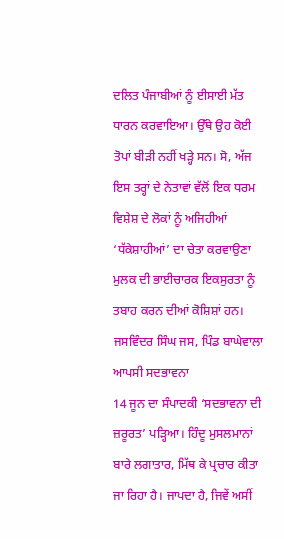ਦਲਿਤ ਪੰਜਾਬੀਆਂ ਨੂੰ ਈਸਾਈ ਮੱਤ ਧਾਰਨ ਕਰਵਾਇਆ। ਉੱਥੇ ਉਹ ਕੋਈ ਤੋਪਾਂ ਬੀੜੀ ਨਹੀਂ ਖੜ੍ਹੇ ਸਨ। ਸੋ, ਅੱਜ ਇਸ ਤਰ੍ਹਾਂ ਦੇ ਨੇਤਾਵਾਂ ਵੱਲੋਂ ਇਕ ਧਰਮ ਵਿਸ਼ੇਸ਼ ਦੇ ਲੋਕਾਂ ਨੂੰ ਅਜਿਹੀਆਂ ‘ਧੱਕੇਸ਼ਾਹੀਆਂ’ ਦਾ ਚੇਤਾ ਕਰਵਾਉਣਾ ਮੁਲਕ ਦੀ ਭਾਈਚਾਰਕ ਇਕਸੁਰਤਾ ਨੂੰ ਤਬਾਹ ਕਰਨ ਦੀਆਂ ਕੋਸ਼ਿਸ਼ਾਂ ਹਨ।
ਜਸਵਿੰਦਰ ਸਿੰਘ ਜਸ, ਪਿੰਡ ਬਾਘੇਵਾਲਾ
ਆਪਸੀ ਸਦਭਾਵਨਾ
14 ਜੂਨ ਦਾ ਸੰਪਾਦਕੀ ‘ਸਦਭਾਵਨਾ ਦੀ ਜ਼ਰੂਰਤ’ ਪੜ੍ਹਿਆ। ਹਿੰਦੂ ਮੁਸਲਮਾਨਾਂ ਬਾਰੇ ਲਗਾਤਾਰ, ਮਿੱਥ ਕੇ ਪ੍ਰਚਾਰ ਕੀਤਾ ਜਾ ਰਿਹਾ ਹੈ। ਜਾਪਦਾ ਹੈ, ਜਿਵੇਂ ਅਸੀਂ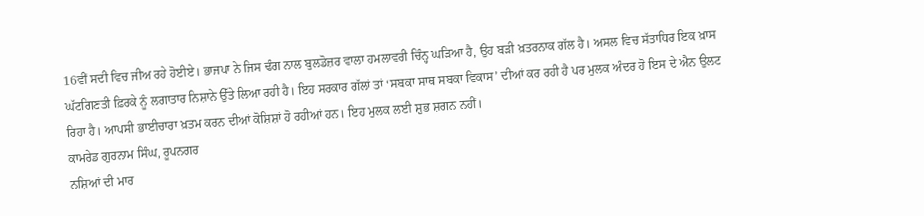16ਵੀਂ ਸਦੀ ਵਿਚ ਜੀਅ ਰਹੇ ਹੋਈਏ। ਭਾਜਪਾ ਨੇ ਜਿਸ ਢੰਗ ਨਾਲ ਬੁਲਡੋਜ਼ਰ ਵਾਲਾ ਹਮਲਾਵਰੀ ਚਿੰਨ੍ਹ ਘੜਿਆ ਹੈ, ਉਹ ਬੜੀ ਖ਼ਤਰਨਾਕ ਗੱਲ ਹੈ। ਅਸਲ ਵਿਚ ਸੱਤਾਧਿਰ ਇਕ ਖ਼ਾਸ ਘੱਟਗਿਣਤੀ ਫ਼ਿਰਕੇ ਨੂੰ ਲਗਾਤਾਰ ਨਿਸ਼ਾਨੇ ਉੱਤੇ ਲਿਆ ਰਹੀ ਹੈ। ਇਹ ਸਰਕਾਰ ਗੱਲਾਂ ਤਾਂ ‘ਸਬਕਾ ਸਾਥ ਸਬਕਾ ਵਿਕਾਸ’ ਦੀਆਂ ਕਰ ਰਹੀ ਹੈ ਪਰ ਮੁਲਕ ਅੰਦਰ ਹੋ ਇਸ ਦੇ ਐਨ ਉਲਟ ਰਿਹਾ ਹੈ। ਆਪਸੀ ਭਾਈਚਾਰਾ ਖ਼ਤਮ ਕਰਨ ਦੀਆਂ ਕੋਸ਼ਿਸ਼ਾਂ ਹੋ ਰਹੀਆਂ ਹਨ। ਇਹ ਮੁਲਕ ਲਈ ਸ਼ੁਭ ਸ਼ਗਨ ਨਹੀਂ।
ਕਾਮਰੇਡ ਗੁਰਨਾਮ ਸਿੰਘ, ਰੂਪਨਗਰ
ਨਸ਼ਿਆਂ ਦੀ ਮਾਰ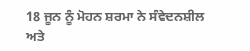18 ਜੂਨ ਨੂੰ ਮੋਹਨ ਸ਼ਰਮਾ ਨੇ ਸੰਵੇਦਨਸ਼ੀਲ ਅਤੇ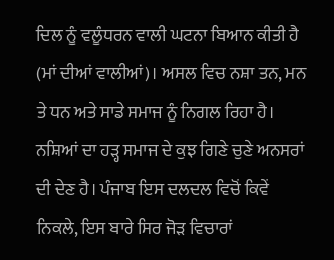ਦਿਲ ਨੂੰ ਵਲੂੰਧਰਨ ਵਾਲੀ ਘਟਨਾ ਬਿਆਨ ਕੀਤੀ ਹੈ (ਮਾਂ ਦੀਆਂ ਵਾਲੀਆਂ)। ਅਸਲ ਵਿਚ ਨਸ਼ਾ ਤਨ, ਮਨ ਤੇ ਧਨ ਅਤੇ ਸਾਡੇ ਸਮਾਜ ਨੂੰ ਨਿਗਲ ਰਿਹਾ ਹੈ। ਨਸ਼ਿਆਂ ਦਾ ਹੜ੍ਹ ਸਮਾਜ ਦੇ ਕੁਝ ਗਿਣੇ ਚੁਣੇ ਅਨਸਰਾਂ ਦੀ ਦੇਣ ਹੈ। ਪੰਜਾਬ ਇਸ ਦਲਦਲ ਵਿਚੋਂ ਕਿਵੇਂ ਨਿਕਲੇ, ਇਸ ਬਾਰੇ ਸਿਰ ਜੋੜ ਵਿਚਾਰਾਂ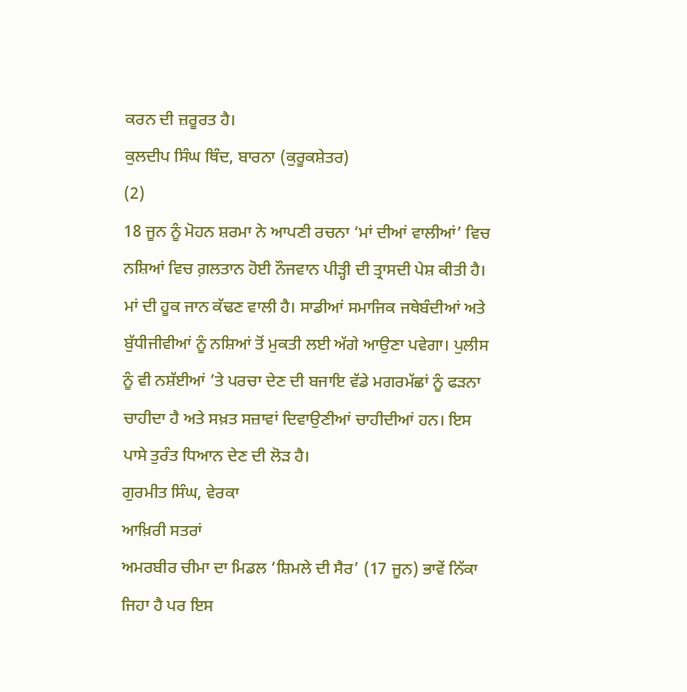ਕਰਨ ਦੀ ਜ਼ਰੂਰਤ ਹੈ।
ਕੁਲਦੀਪ ਸਿੰਘ ਥਿੰਦ, ਬਾਰਨਾ (ਕੁਰੂਕਸ਼ੇਤਰ)
(2)
18 ਜੂਨ ਨੂੰ ਮੋਹਨ ਸ਼ਰਮਾ ਨੇ ਆਪਣੀ ਰਚਨਾ ‘ਮਾਂ ਦੀਆਂ ਵਾਲੀਆਂ’ ਵਿਚ ਨਸ਼ਿਆਂ ਵਿਚ ਗ਼ਲਤਾਨ ਹੋਈ ਨੌਜਵਾਨ ਪੀੜ੍ਹੀ ਦੀ ਤ੍ਰਾਸਦੀ ਪੇਸ਼ ਕੀਤੀ ਹੈ। ਮਾਂ ਦੀ ਹੂਕ ਜਾਨ ਕੱਢਣ ਵਾਲੀ ਹੈ। ਸਾਡੀਆਂ ਸਮਾਜਿਕ ਜਥੇਬੰਦੀਆਂ ਅਤੇ ਬੁੱਧੀਜੀਵੀਆਂ ਨੂੰ ਨਸ਼ਿਆਂ ਤੋਂ ਮੁਕਤੀ ਲਈ ਅੱਗੇ ਆਉਣਾ ਪਵੇਗਾ। ਪੁਲੀਸ ਨੂੰ ਵੀ ਨਸ਼ੱਈਆਂ ’ਤੇ ਪਰਚਾ ਦੇਣ ਦੀ ਬਜਾਇ ਵੱਡੇ ਮਗਰਮੱਛਾਂ ਨੂੰ ਫੜਨਾ ਚਾਹੀਦਾ ਹੈ ਅਤੇ ਸਖ਼ਤ ਸਜ਼ਾਵਾਂ ਦਿਵਾਉਣੀਆਂ ਚਾਹੀਦੀਆਂ ਹਨ। ਇਸ ਪਾਸੇ ਤੁਰੰਤ ਧਿਆਨ ਦੇਣ ਦੀ ਲੋੜ ਹੈ।
ਗੁਰਮੀਤ ਸਿੰਘ, ਵੇਰਕਾ
ਆਖ਼ਿਰੀ ਸਤਰਾਂ
ਅਮਰਬੀਰ ਚੀਮਾ ਦਾ ਮਿਡਲ ‘ਸ਼ਿਮਲੇ ਦੀ ਸੈਰ’ (17 ਜੂਨ) ਭਾਵੇਂ ਨਿੱਕਾ ਜਿਹਾ ਹੈ ਪਰ ਇਸ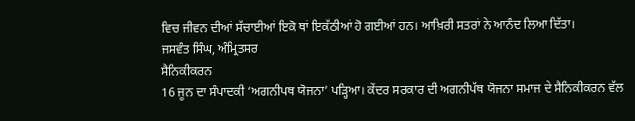ਵਿਚ ਜੀਵਨ ਦੀਆਂ ਸੱਚਾਈਆਂ ਇਕੋ ਥਾਂ ਇਕੱਠੀਆਂ ਹੋ ਗਈਆਂ ਹਨ। ਆਖ਼ਿਰੀ ਸਤਰਾਂ ਨੇ ਆਨੰਦ ਲਿਆ ਦਿੱਤਾ।
ਜਸਵੰਤ ਸਿੰਘ, ਅੰਮ੍ਰਿਤਸਰ
ਸੈਨਿਕੀਕਰਨ
16 ਜੂਨ ਦਾ ਸੰਪਾਦਕੀ ‘ਅਗਨੀਪਥ ਯੋਜਨਾ’ ਪੜ੍ਹਿਆ। ਕੇਂਦਰ ਸਰਕਾਰ ਦੀ ਅਗਨੀਪੱਥ ਯੋਜਨਾ ਸਮਾਜ ਦੇ ਸੈਨਿਕੀਕਰਨ ਵੱਲ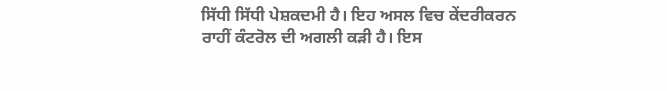ਸਿੱਧੀ ਸਿੱਧੀ ਪੇਸ਼ਕਦਮੀ ਹੈ। ਇਹ ਅਸਲ ਵਿਚ ਕੇਂਦਰੀਕਰਨ ਰਾਹੀਂ ਕੰਟਰੋਲ ਦੀ ਅਗਲੀ ਕੜੀ ਹੈ। ਇਸ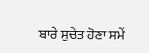ਬਾਰੇ ਸੁਚੇਤ ਹੋਣਾ ਸਮੇਂ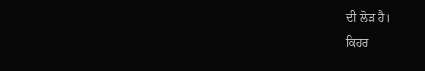ਦੀ ਲੋੜ ਹੈ।
ਕਿਹਰ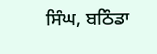ਸਿੰਘ, ਬਠਿੰਡਾ